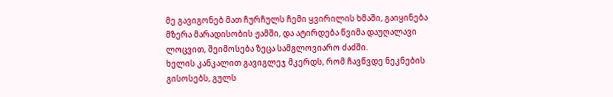მე გავიგონებ მათ ჩურჩულს ჩემი ყვირილის ხმაში, გაიყინება მზერა მარადისობის ჟამში, და ატირდება წვიმა დაუღალავი ლოცვით, შეიმოსება ზეცა სამგლოვიარო ძაძში.
ხელის კანკალით გავიგლეჯ მკერდს, რომ ჩავწვდე ნეკნების გისოსებს, გულს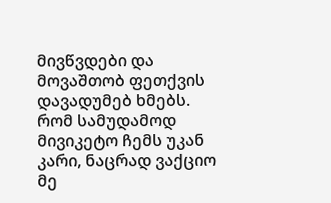მივწვდები და მოვაშთობ ფეთქვის დავადუმებ ხმებს.
რომ სამუდამოდ მივიკეტო ჩემს უკან კარი, ნაცრად ვაქციო მე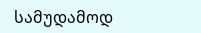სამუდამოდ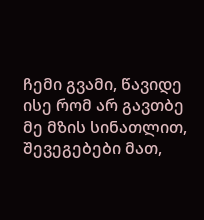ჩემი გვამი, წავიდე ისე რომ არ გავთბე მე მზის სინათლით, შევეგებები მათ,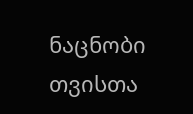ნაცნობი თვისთა